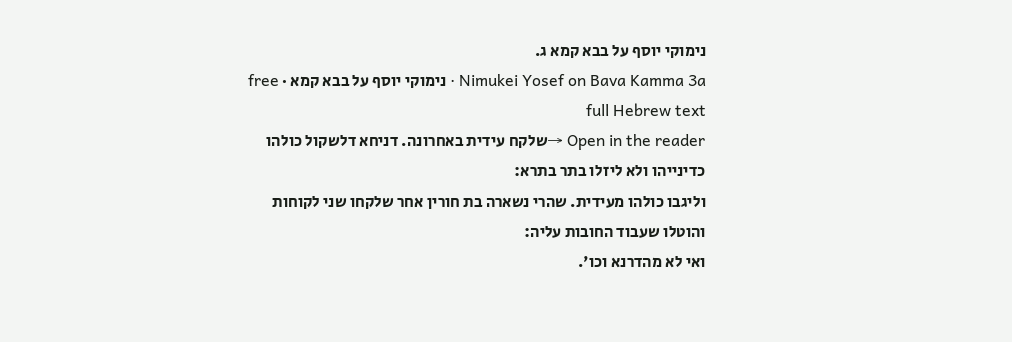נימוקי יוסף על בבא קמא ג.
Nimukei Yosef on Bava Kamma 3a · נימוקי יוסף על בבא קמא · free full Hebrew text
Open in the reader →שלקח עידית באחרונה. דניחא דלשקול כולהו כדינייהו ולא ליזלו בתר בתרא:
וליגבו כולהו מעידית. שהרי נשארה בת חורין אחר שלקחו שני לקוחות והוטלו שעבוד החובות עליה:
ואי לא מהדרנא וכו'.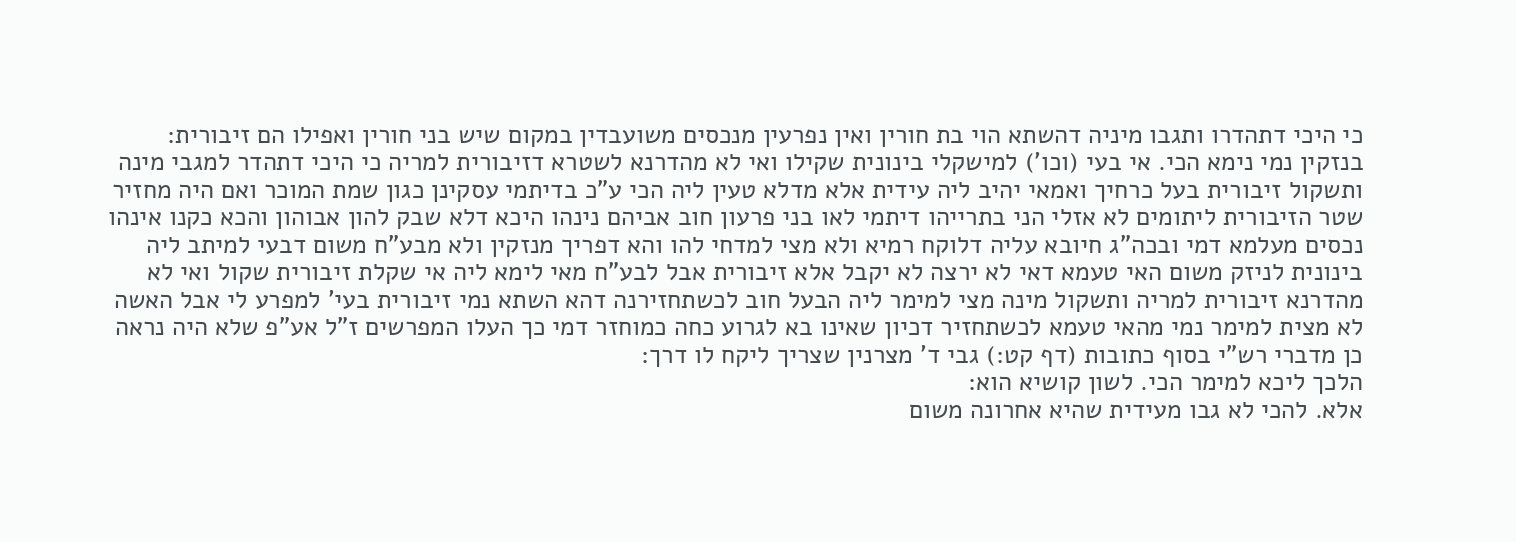כי היכי דתהדרו ותגבו מיניה דהשתא הוי בת חורין ואין נפרעין מנכסים משועבדין במקום שיש בני חורין ואפילו הם זיבורית:
בנזקין נמי נימא הכי. אי בעי (וכו') למישקלי בינונית שקילו ואי לא מהדרנא לשטרא דזיבורית למריה כי היכי דתהדר למגבי מינה ותשקול זיבורית בעל כרחיך ואמאי יהיב ליה עידית אלא מדלא טעין ליה הכי ע"כ בדיתמי עסקינן כגון שמת המוכר ואם היה מחזיר שטר הזיבורית ליתומים לא אזלי הני בתרייהו דיתמי לאו בני פרעון חוב אביהם נינהו היכא דלא שבק להון אבוהון והכא כקנו אינהו נכסים מעלמא דמי ובכה"ג חיובא עליה דלוקח רמיא ולא מצי למדחי להו והא דפריך מנזקין ולא מבע"ח משום דבעי למיתב ליה בינונית לניזק משום האי טעמא דאי לא ירצה לא יקבל אלא זיבורית אבל לבע"ח מאי לימא ליה אי שקלת זיבורית שקול ואי לא מהדרנא זיבורית למריה ותשקול מינה מצי למימר ליה הבעל חוב לכשתחזירנה דהא השתא נמי זיבורית בעי' למפרע לי אבל האשה לא מצית למימר נמי מהאי טעמא לכשתחזיר דכיון שאינו בא לגרוע כחה כמוחזר דמי כך העלו המפרשים ז"ל אע"פ שלא היה נראה כן מדברי רש"י בסוף כתובות (דף קט:) גבי ד' מצרנין שצריך ליקח לו דרך:
הלכך ליכא למימר הכי. לשון קושיא הוא:
אלא. להכי לא גבו מעידית שהיא אחרונה משום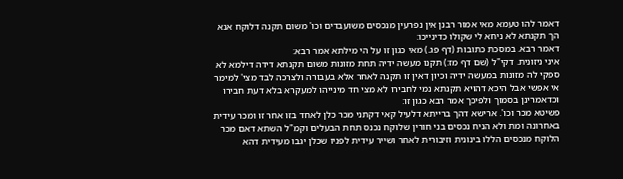דאמר להו טעמא מאי אמור רבנן אין נפרעין מנכסים משועבדים וכו' משום תקנה דלוקח אנא הך תקנתא לא ניחא לי שקולו כדינייכו:
דאמר רבא. במסכת כתובות (דף פג.) מאי כגון זו על הי מילתא אמר רבא:
איני ניזונית. דקי"ל (שם דף מז:) תקנו מעשה ידיה תחת מזונות משום תקנתא דידה דילמא לא ספקי לה מזונות במעשה ידיה וכיון דאין זו תקנה לאחר אלא בעבורה ולצרכה לבד מצי' למימר אי אפשי אבל היכא דהויא תקנתא נמי לחבירו לא מצי חד מינייהו למעקרא בלא דעת חבירו וכדאמרינן בסמוך ולפיכך אמר רבא כגון זו:
פשיטא מכר וכו'. ארישא דהך ברייתא דלעיל קאי דקתני מכר כלן לאחד בזו אחר זו ומכר עידית באחרונה ומת ולא הניח נכסים בני חורין שלוקח נכנס תחת הבעלים וקמ"ל השתא דאם מכר הלוקח מנכסים הללו בינונית וזיבורית לאחר ושייר עידית לפניו שכלן יגבו מעידית דהא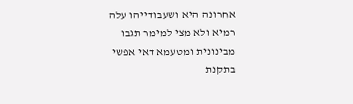אחרונה היא ושעבודייהו עלה רמיא ולא מצי למימר תגבו מבינונית ומטעמא דאי אפשי בתקנת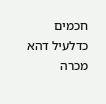חכמים כדלעיל דהא מכרה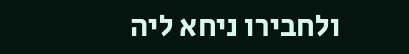ולחבירו ניחא ליה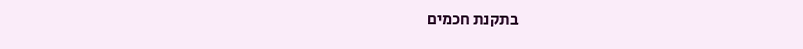בתקנת חכמים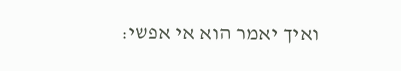ואיך יאמר הוא אי אפשי: